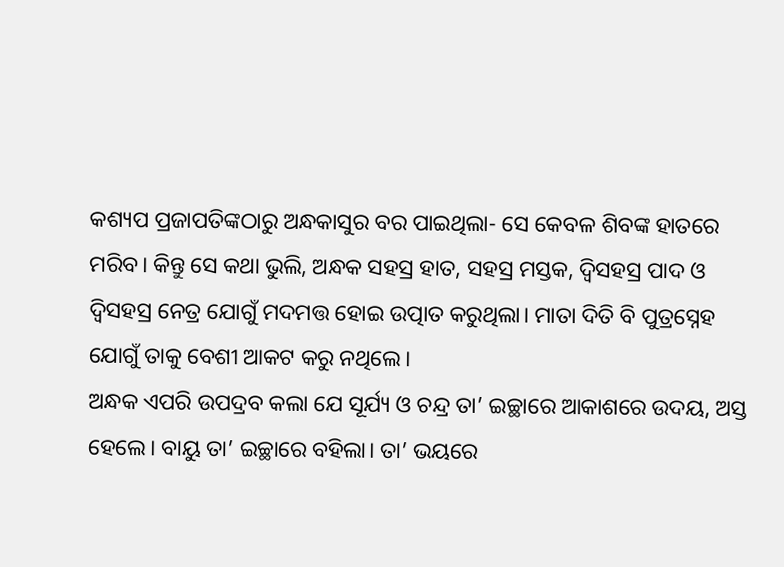କଶ୍ୟପ ପ୍ରଜାପତିଙ୍କଠାରୁ ଅନ୍ଧକାସୁର ବର ପାଇଥିଲା- ସେ କେବଳ ଶିବଙ୍କ ହାତରେ ମରିବ। କିନ୍ତୁ ସେ କଥା ଭୁଲି, ଅନ୍ଧକ ସହସ୍ର ହାତ, ସହସ୍ର ମସ୍ତକ, ଦ୍ୱିସହସ୍ର ପାଦ ଓ ଦ୍ୱିସହସ୍ର ନେତ୍ର ଯୋଗୁଁ ମଦମତ୍ତ ହୋଇ ଉତ୍ପାତ କରୁଥିଲା। ମାତା ଦିତି ବି ପୁତ୍ରସ୍ନେହ ଯୋଗୁଁ ତାକୁ ବେଶୀ ଆକଟ କରୁ ନଥିଲେ।
ଅନ୍ଧକ ଏପରି ଉପଦ୍ରବ କଲା ଯେ ସୂର୍ଯ୍ୟ ଓ ଚନ୍ଦ୍ର ତା’ ଇଚ୍ଛାରେ ଆକାଶରେ ଉଦୟ, ଅସ୍ତ ହେଲେ। ବାୟୁ ତା’ ଇଚ୍ଛାରେ ବହିଲା। ତା’ ଭୟରେ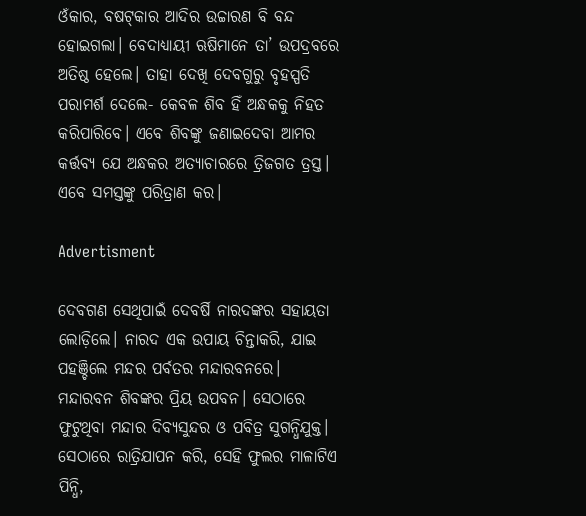ଓଁକାର, ବଷଟ୍‌କାର ଆଦିର ଉଚ୍ଚାରଣ ବି ବନ୍ଦ ହୋଇଗଲା। ବେଦାଧ୍ୟାୟୀ ଋଷିମାନେ ତା’ ଉପଦ୍ରବରେ ଅତିଷ୍ଠ ହେଲେ। ତାହା ଦେଖି ଦେବଗୁରୁ ବୃହସ୍ପତି ପରାମର୍ଶ ଦେଲେ- କେବଳ ଶିବ ହିଁ ଅନ୍ଧକକୁ ନିହତ କରିପାରିବେ। ଏବେ ଶିବଙ୍କୁ ଜଣାଇଦେବା ଆମର କର୍ତ୍ତବ୍ୟ ଯେ ଅନ୍ଧକର ଅତ୍ୟାଚାରରେ ତ୍ରିଜଗତ ତ୍ରସ୍ତ। ଏବେ ସମସ୍ତଙ୍କୁ ପରିତ୍ରାଣ କର।

Advertisment

ଦେବଗଣ ସେଥିପାଇଁ ଦେବର୍ଷି ନାରଦଙ୍କର ସହାୟତା ଲୋଡ଼ିଲେ। ନାରଦ ଏକ ଉପାୟ ଚିନ୍ତାକରି, ଯାଇ ପହଞ୍ଚିଲେ ମନ୍ଦର ପର୍ବତର ମନ୍ଦାରବନରେ।
ମନ୍ଦାରବନ ଶିବଙ୍କର ପ୍ରିୟ ଉପବନ। ସେଠାରେ ଫୁଟୁଥିବା ମନ୍ଦାର ଦିବ୍ୟସୁନ୍ଦର ଓ ପବିତ୍ର ସୁଗନ୍ଧିଯୁକ୍ତ। ସେଠାରେ ରାତ୍ରିଯାପନ କରି, ସେହି ଫୁଲର ମାଳାଟିଏ ପିନ୍ଧି,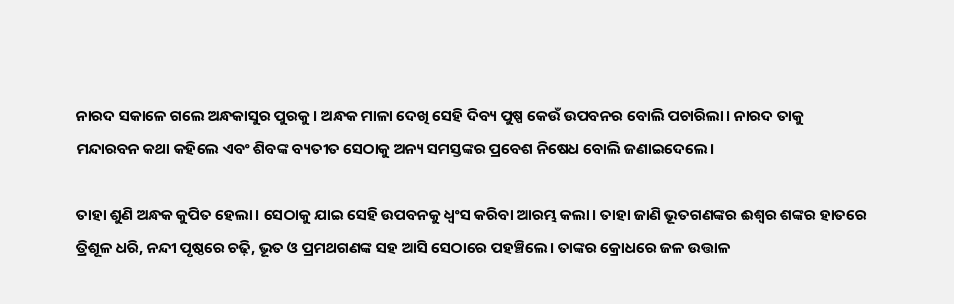ନାରଦ ସକାଳେ ଗଲେ ଅନ୍ଧକାସୁର ପୁରକୁ। ଅନ୍ଧକ ମାଳା ଦେଖି ସେହି ଦିବ୍ୟ ପୁଷ୍ପ କେଉଁ ଉପବନର ବୋଲି ପଚାରିଲା। ନାରଦ ତାକୁ ମନ୍ଦାରବନ କଥା କହିଲେ ଏବଂ ଶିବଙ୍କ ବ୍ୟତୀତ ସେଠାକୁ ଅନ୍ୟ ସମସ୍ତଙ୍କର ପ୍ରବେଶ ନିଷେଧ ବୋଲି ଜଣାଇଦେଲେ।

ତାହା ଶୁଣି ଅନ୍ଧକ କୁପିତ ହେଲା। ସେଠାକୁ ଯାଇ ସେହି ଉପବନକୁ ଧ୍ୱଂସ କରିବା ଆରମ୍ଭ କଲା। ତାହା ଜାଣି ଭୂତଗଣଙ୍କର ଈଶ୍ୱର ଶଙ୍କର ହାତରେ ତ୍ରିଶୂଳ ଧରି, ନନ୍ଦୀ ପୃଷ୍ଠରେ ଚଢ଼ି, ଭୂତ ଓ ପ୍ରମଥଗଣଙ୍କ ସହ ଆସି ସେଠାରେ ପହଞ୍ଚିଲେ। ତାଙ୍କର କ୍ରୋଧରେ ଜଳ ଉତ୍ତାଳ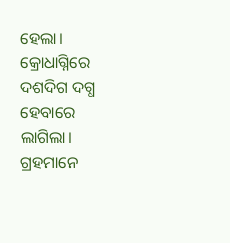ହେଲା। କ୍ରୋଧାଗ୍ନିରେ ଦଶଦିଗ ଦଗ୍ଧ ହେବାରେ ଲାଗିଲା। ଗ୍ରହମାନେ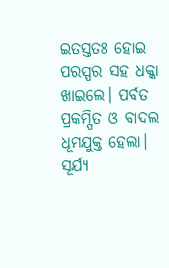ଇତସ୍ତତଃ ହୋଇ ପରସ୍ପର ସହ ଧକ୍କା ଖାଇଲେ। ପର୍ବତ ପ୍ରକମ୍ପିତ ଓ ବାଦଲ ଧୂମଯୁକ୍ତ ହେଲା। ସୂର୍ଯ୍ୟ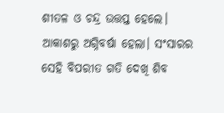ଶୀତଳ ଓ ଚନ୍ଦ୍ର ଉତ୍ତପ୍ତ ହେଲେ। ଆକାଶରୁ ଅଗ୍ନିବର୍ଷା ହେଲା। ସଂସାରର ସେହି ବିପରୀତ ଗତି ଦେଖି ଶିବ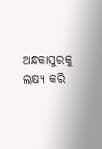ଅନ୍ଧକାସୁରକୁ ଲକ୍ଷ୍ୟ କରି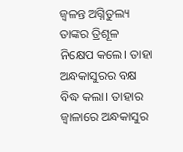ଜ୍ୱଳନ୍ତ ଅଗ୍ନିତୁଲ୍ୟ ତାଙ୍କର ତ୍ରିଶୂଳ ନିକ୍ଷେପ କଲେ। ତାହା ଅନ୍ଧକାସୁରର ବକ୍ଷ ବିଦ୍ଧ କଲା। ତାହାର ଜ୍ୱାଳାରେ ଅନ୍ଧକାସୁର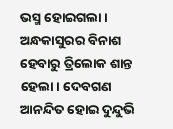ଭସ୍ମ ହୋଇଗଲା। ଅନ୍ଧକାସୁରର ବିନାଶ ହେବାରୁ ତ୍ରିଲୋକ ଶାନ୍ତ ହେଲା। ଦେବଗଣ ଆନନ୍ଦିତ ହୋଇ ଦୁନ୍ଦୁଭି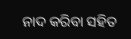ନାଦ କରିବା ସହିତ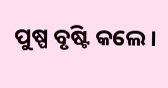ପୁଷ୍ପ ବୃଷ୍ଟି କଲେ।